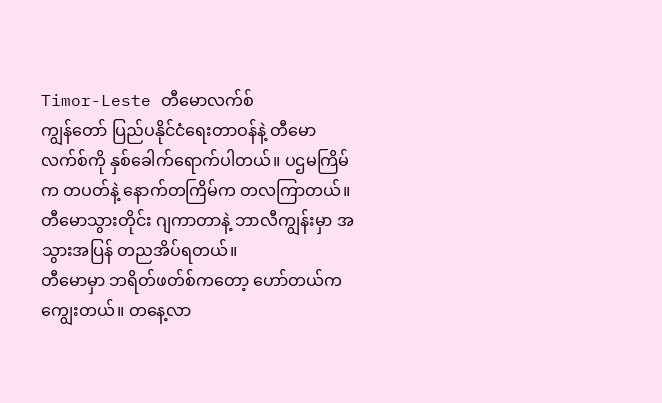Timor-Leste တီမောလက်စ်
ကျွန်တော် ပြည်ပနိုင်ငံရေးတာဝန်နဲ့ တီမောလက်စ်ကို နှစ်ခေါက်ရောက်ပါတယ်။ ပဌမကြိမ်က တပတ်နဲ့ နောက်တကြိမ်က တလကြာတယ်။ တီမောသွားတိုင်း ဂျကာတာနဲ့ ဘာလီကျွန်းမှာ အသွားအပြန် တညအိပ်ရတယ်။
တီမောမှာ ဘရိတ်ဖတ်စ်ကတော့ ဟော်တယ်ကကျွေးတယ်။ တနေ့လာ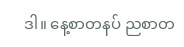ဒါ။ နေ့စာတနပ် ညစာတ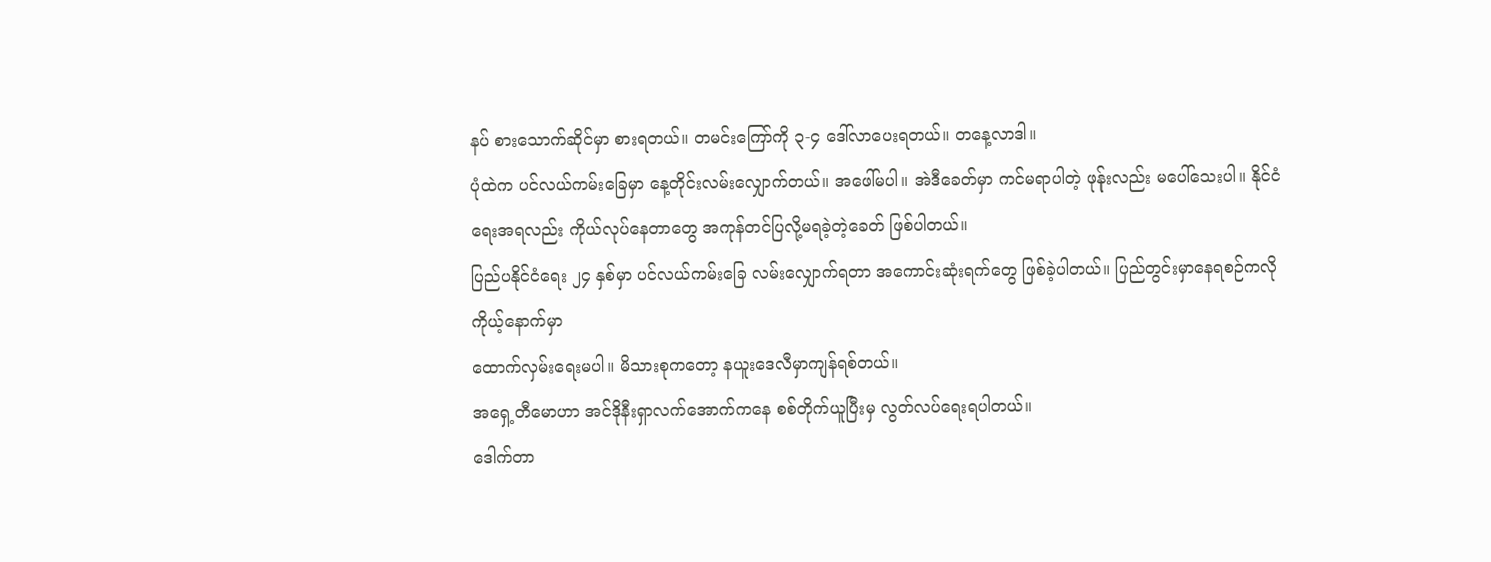နပ် စားသောက်ဆိုင်မှာ စားရတယ်။ တမင်းကြော်ကို ၃-၄ ဒေါ်လာပေးရတယ်။ တနေ့လာဒါ။
ပုံထဲက ပင်လယ်ကမ်းခြေမှာ နေ့တိုင်းလမ်းလျှောက်တယ်။ အဖေါ်မပါ။ အဲဒီခေတ်မှာ ကင်မရာပါတဲ့ ဖုန်ုးလည်း မပေါ်သေးပါ။ နိုင်ငံရေးအရလည်း ကိုယ်လုပ်နေတာတွေ အကုန်တင်ပြလို့မရခဲ့တဲ့ခေတ် ဖြစ်ပါတယ်။
ပြည်ပနိုင်ငံရေး ၂၄ နှစ်မှာ ပင်လယ်ကမ်းခြေ လမ်းလျှောက်ရတာ အကောင်းဆုံးရက်တွေ ဖြစ်ခဲ့ပါတယ်။ ပြည်တွင်းမှာနေရစဉ်ကလို ကိုယ့်နောက်မှာ
ထောက်လှမ်းရေးမပါ။ မိသားစုကတော့ နယူးဒေလီမှာကျန်ရစ်တယ်။
အရှေ့တီမောဟာ အင်ဒိုနီးရှာလက်အောက်ကနေ စစ်တိုက်ယူပြီးမှ လွတ်လပ်ရေးရပါတယ်။
ဒေါက်တာ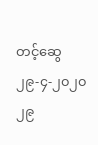တင့်ဆွေ
၂၉-၄-၂၀၂၀
၂၉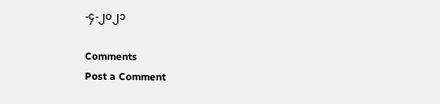-၄-၂၀၂၁

Comments
Post a Comment